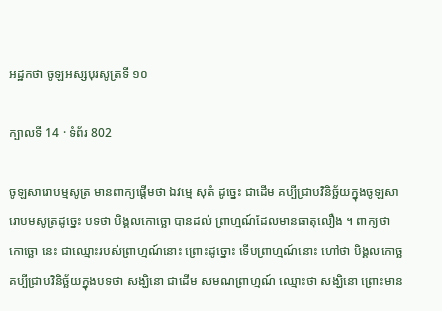អដ្ឋកថា ចូឡអស្សបុរសូត្រទី ១០

ក្បាលទី 14 · ទំព័រ 802

ចូឡសារោបម្មសូត្រ មានពាក្យផ្តើមថា ឯវម្មេ សុតំ ដូច្នេះ ជាដើម គប្បីជ្រាបវិនិច្ឆ័យក្នុងចូឡសារោបមសូត្រដូច្នេះ បទថា បិង្គលកោច្ឆោ បានដល់ ព្រាហ្មណ៍ដែលមានធាតុលឿង ។ ពាក្យថា កោច្ឆោ នេះ ជាឈ្មោះរបស់ព្រាហ្មណ៍នោះ ព្រោះដូច្នោះ ទើបព្រាហ្មណ៍នោះ ហៅថា បិង្គលកោច្ឆ គប្បីជ្រាបវិនិច្ឆ័យក្នុងបទថា សង្ឃិនោ ជាដើម សមណព្រាហ្មណ៍ ឈ្មោះថា សង្ឃិនោ ព្រោះមាន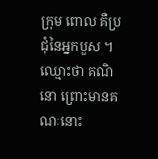ក្រុម ពោល គឺប្រជុំនៃអ្នកបួស ។ ឈ្មោះថា គណិនោ ព្រោះមានគណៈនោះ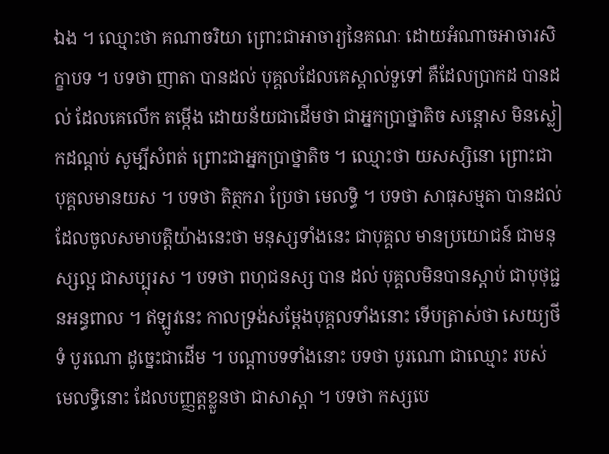ឯង ។ ឈ្មោះថា គណាចរិយា ព្រោះជាអាចារ្យនៃគណៈ ដោយអំណាចអាចារសិក្ខាបទ ។ បទថា ញាតា បានដល់ បុគ្គលដែលគេស្គាល់ទួទៅ គឺដែលប្រាកដ បានដល់ ដែលគេលើក តម្កើង ដោយន័យជាដើមថា ជាអ្នកប្រាថ្នាតិច សន្តោស មិនស្លៀកដណ្តប់ សូម្បីសំពត់ ព្រោះជាអ្នកប្រាថ្នាតិច ។ ឈ្មោះថា យសស្សិនោ ព្រោះជា បុគ្គលមានយស ។ បទថា តិត្ថករា ប្រែថា មេលទ្ធិ ។ បទថា សាធុសម្មតា បានដល់ ដែលចូលសមាបត្តិយ៉ាងនេះថា មនុស្សទាំងនេះ ជាបុគ្គល មានប្រយោជន៍ ជាមនុស្សល្អ ជាសប្បុរស ។ បទថា ពហុជនស្ស បាន ដល់ បុគ្គលមិនបានស្តាប់ ជាបុថុជ្ជនអន្ធពាល ។ ឥឡូវនេះ កាលទ្រង់សម្តែងបុគ្គលទាំងនោះ ទើបត្រាស់ថា សេយ្យថីទំ បូរណោ ដូច្នេះជាដើម ។ បណ្តាបទទាំងនោះ បទថា បូរណោ ជាឈ្មោះ របស់មេលទ្ធិនោះ ដែលបញ្ញត្តខ្លួនថា ជាសាស្តា ។ បទថា កស្សបេ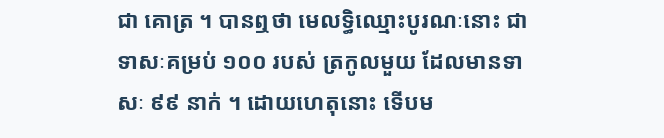ជា គោត្រ ។ បានឮថា មេលទ្ធិឈ្មោះបូរណៈនោះ ជាទាសៈគម្រប់ ១០០ របស់ ត្រកូលមួយ ដែលមានទាសៈ ៩៩ នាក់ ។ ដោយហេតុនោះ ទើបម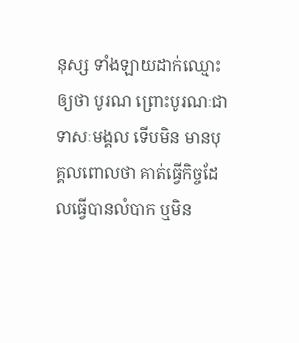នុស្ស ទាំងឡាយដាក់ឈ្មោះឲ្យថា បូរណ ព្រោះបូរណៈជាទាសៈមង្គល ទើបមិន មានបុគ្គលពោលថា គាត់ធ្វើកិច្ចដែលធ្វើបានលំបាក ឬមិន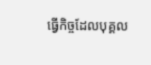ធ្វើកិច្ចដែលបុគ្គល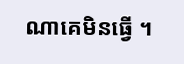ណាគេមិនធ្វើ ។